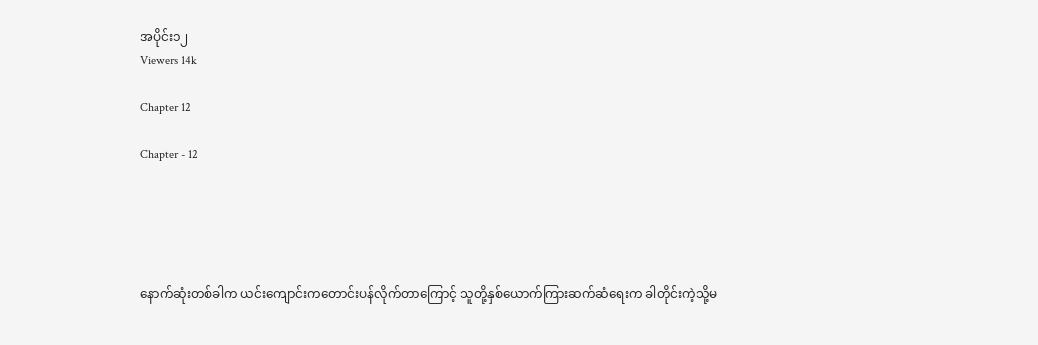အပိုင်း၁၂
Viewers 14k

Chapter 12

Chapter - 12





နောက်ဆုံးတစ်ခါက ယင်းကျောင်းကတောင်းပန်လိုက်တာကြောင့် သူတို့နှစ်ယောက်ကြားဆက်ဆံရေးက ခါတိုင်းကဲ့သို့မ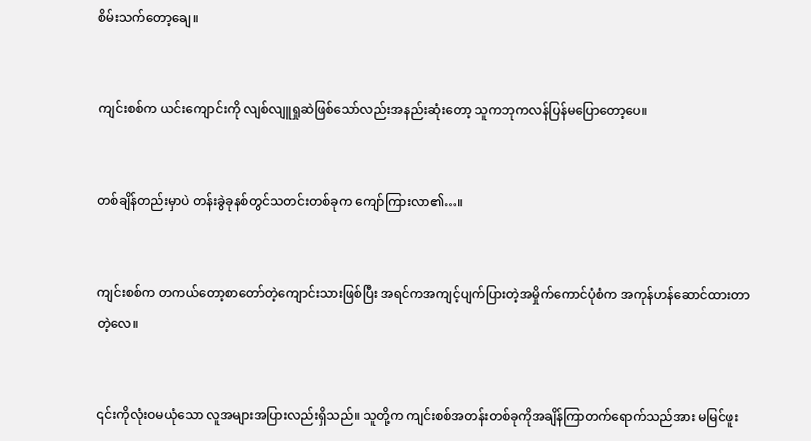စိမ်းသက်တော့ချေ။


ကျင်းစစ်က ယင်းကျောင်းကို လျစ်လျူရှုဆဲဖြစ်သော်လည်းအနည်းဆုံးတော့ သူကဘုကလန်ပြန်မပြောတော့ပေ။


တစ်ချိန်တည်းမှာပဲ တန်းခွဲခုနစ်တွင်သတင်းတစ်ခုက ကျော်ကြားလာ၏…။


ကျင်းစစ်က တကယ်တော့စာတော်တဲ့ကျောင်းသားဖြစ်ပြီး အရင်ကအကျင့်ပျက်ပြားတဲ့အမှိုက်ကောင်ပုံစံက အကုန်ဟန်ဆောင်ထားတာတဲ့လေ။


၎င်းကိုလုံးဝမယုံသော လူအများအပြားလည်းရှိ‌သည်။ သူတို့က ကျင်းစစ်အတန်းတစ်ခုကိုအချိန်ကြာတက်ရောက်သည်အား မမြင်ဖူး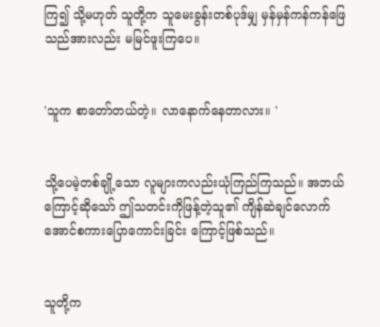ကြ၍‌ သို့မဟုတ် သူတို့က သူမေးခွန်းတစ်ပုဒ်မျှ မှန်မှန်ကန်ကန်ဖြေသည်အားလည်း မမြင်ဖူးကြပေ။


'သူက စာတော်တယ်တဲ့။ လာနောက်နေတာလား။ '


သို့ပေမဲ့တစ်ချို့သော လူများကလည်းယုံကြည်ကြသည်။ အဘယ်ကြောင့်ဆိုသော် ဤသတင်းကိုဖြန့်တဲ့သူ၏ ကျိန်ဆဲချင်လောက်အောင်စကားပြောကောင်းခြင်း ကြောင့်ဖြစ်သည်။


သူတို့က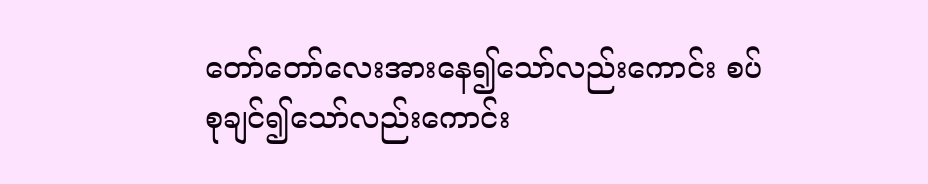တော်တော်လေးအားနေ၍သော်လည်းကောင်း စပ်စုချင်၍သော်လည်းကောင်း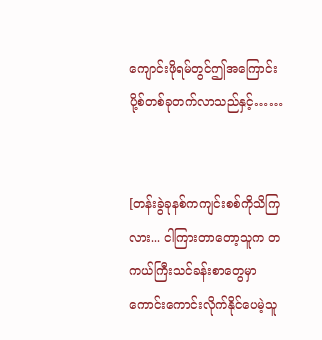ကျောင်းဖိုရမ်တွင်ဤအကြောင်းပို့စ်တစ်ခုတက်လာသည်နှင့်……


[တန်းခွဲခုနစ်ကကျင်းစစ်ကိုသိကြလား... ငါကြားတာတော့သူက တကယ်ကြီးသင်ခန်းစာတွေမှာ ကောင်းကောင်းလိုက်နိုင်ပေမဲ့သူ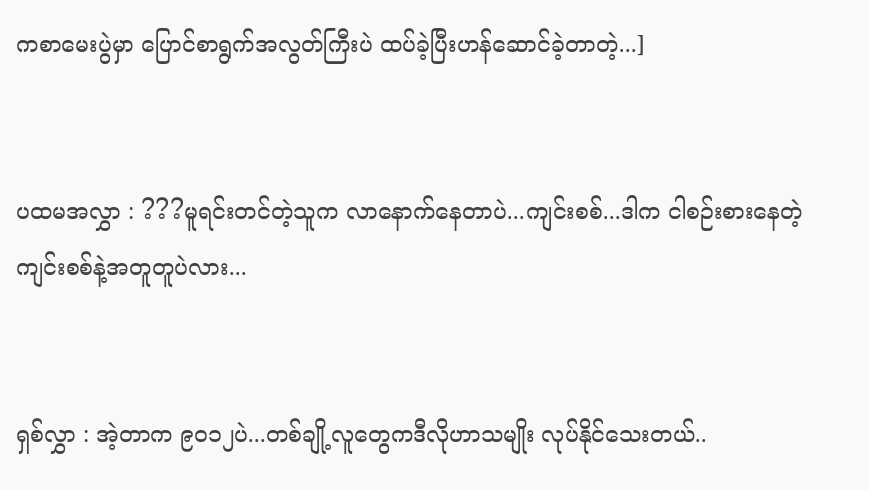ကစာမေးပွဲမှာ ပြောင်စာရွက်အလွတ်ကြီးပဲ ထပ်ခဲ့ပြီးဟန်ဆောင်ခဲ့တာတဲ့...]


ပထမအလွှာ : ???မူရင်းတင်တဲ့သူက လာနောက်နေတာပဲ...ကျင်းစစ်...ဒါက ငါစဉ်းစားနေတဲ့ကျင်းစစ်နဲ့အတူတူပဲလား...


ရှစ်လွှာ : အဲ့တာက ၉၀၁၂ပဲ...တစ်ချို့လူတွေကဒီလိုဟာသမျိုး လုပ်နိုင်သေးတယ်..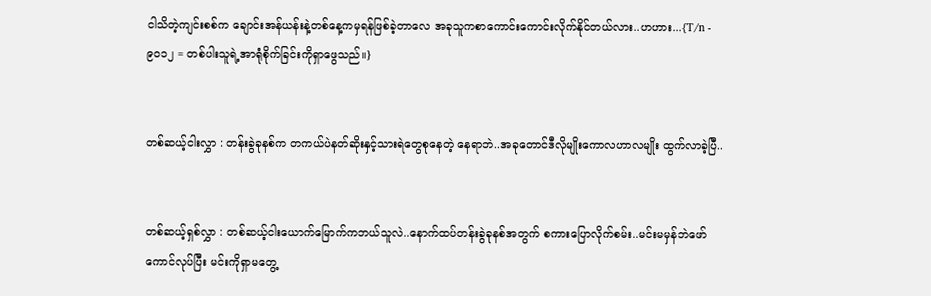ငါသိတဲ့ကျင်းစစ်က ချောင်းအန်ယန်းနဲ့တစ်နေ့ကမှရန်ဖြစ်ခဲ့တာလေ အခုသူကစာကောင်းကောင်းလိုက်နိုင်တယ်လား..ဟဟား...{T/n - ၉၀၁၂ = တစ်ပါးသူရဲ့အာရုံစိုက်ခြင်းကိုရှာဖွေသည်။}


တစ်ဆယ့်ငါးလွှာ : တန်းခွဲခုနစ်က တကယ်ပဲနတ်ဆိုးနှင့်သားရဲတွေစုနေတဲ့ နေရာဘဲ..အခုတောင်ဒီလိုမျိုးကောလဟာလမျိုး ထွက်လာခဲ့ပြီ..


တစ်ဆယ့်ရှစ်လွှာ : တစ်ဆယ့်ငါးယောက်မြောက်ကဘယ်သူလဲ..နောက်ထပ်တန်းခွဲခုနစ်အတွက် စကားပြောလိုက်စမ်း..မင်းမမှန်ဘဲဖော်ကောင်လုပ်ပြီး မင်းကိုရှာမတွေ့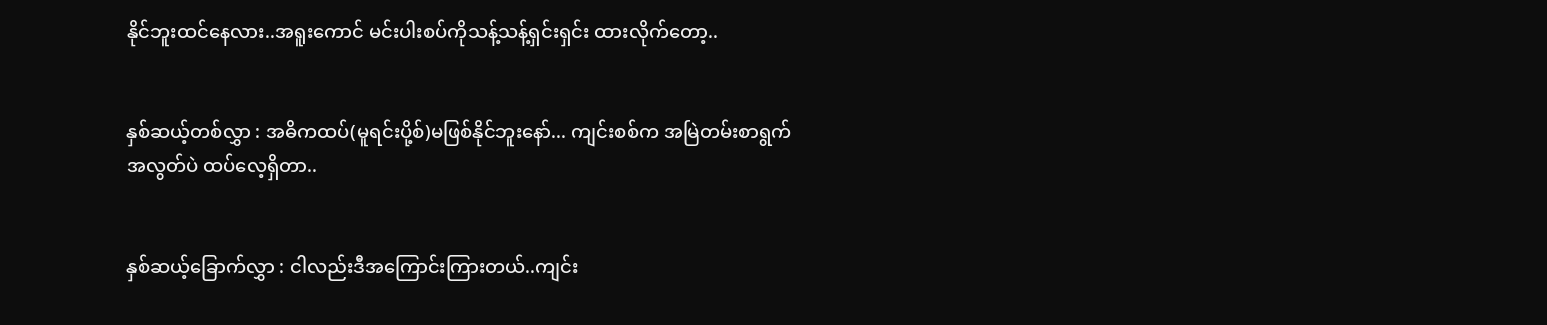နိုင်ဘူးထင်နေလား..အရူးကောင် မင်းပါးစပ်ကိုသန့်သန့်ရှင်းရှင်း ထားလိုက်တော့..


နှစ်ဆယ့်တစ်လွှာ : အဓိကထပ်(မူရင်းပို့စ်)မဖြစ်နိုင်ဘူးနော်... ကျင်းစစ်က အမြဲတမ်းစာရွက်အလွတ်ပဲ ထပ်လေ့ရှိတာ..


နှစ်ဆယ့်ခြောက်လွှာ : ငါလည်းဒီအကြောင်းကြားတယ်..ကျင်း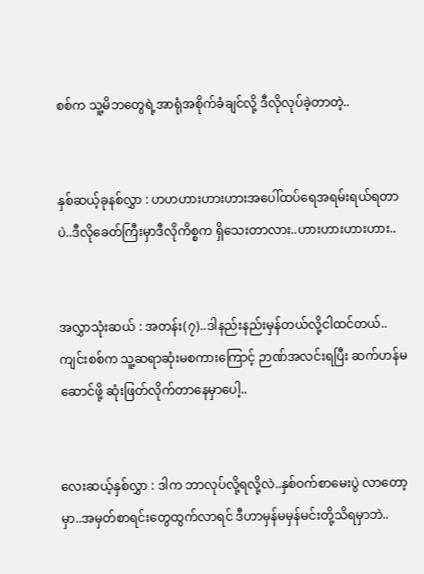စစ်က သူ့မိဘတွေရဲ့အာရုံအစိုက်ခံချင်လို့ ဒီလိုလုပ်ခဲ့တာတဲ့..


နှစ်ဆယ့်ခုနစ်လွှာ : ဟဟဟားဟားဟားအပေါ်ထပ်ရေအရမ်းရယ်ရတာပဲ..ဒီလိုခေတ်ကြီးမှာဒီလိုကိစ္စက ရှိသေးတာလား..ဟားဟားဟားဟား..


အလွှာသုံးဆယ် : အတန်း(၇)..ဒါနည်းနည်းမှန်တယ်လို့ငါထင်တယ်..ကျင်းစစ်က သူ့ဆရာဆုံးမစကားကြောင့် ဉာဏ်အလင်းရပြီး ဆက်ဟန်မဆောင်ဖို့ ဆုံးဖြတ်လိုက်တာနေမှာပေါ့..


လေးဆယ့်နှစ်လွှာ : ဒါက ဘာလုပ်လို့ရလို့လဲ..နှစ်ဝက်စာမေးပွဲ လာတော့မှာ..အမှတ်စာရင်းတွေထွက်လာရင် ဒီဟာမှန်မမှန်မင်းတို့သိရမှာဘဲ..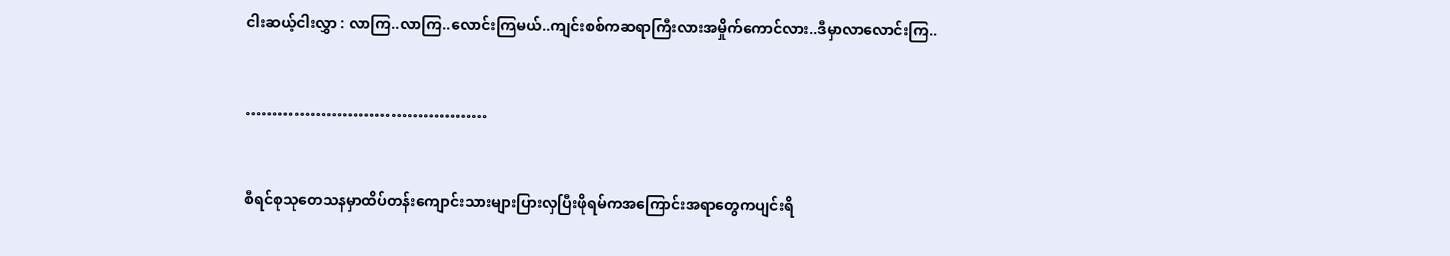ငါးဆယ့်ငါးလွှာ : လာကြ..လာကြ..လောင်းကြမယ်..ကျင်းစစ်ကဆရာကြီးလားအမှိုက်ကောင်လား..ဒီမှာလာလောင်းကြ..


………………………………………


စီရင်စုသုတေသနမှာထိပ်တန်းကျောင်းသားများပြားလှပြီးဖိုရမ်ကအကြောင်းအရာတွေကပျင်းရိ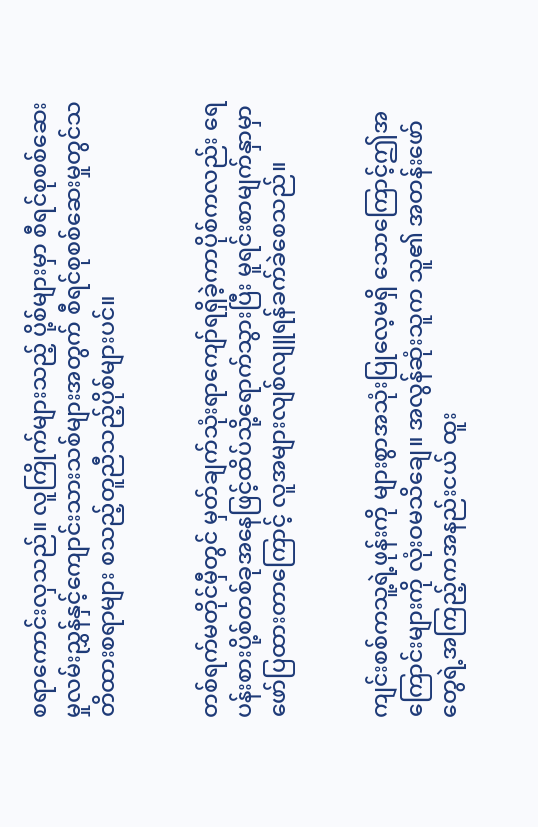စရာကောင်းလှသည်။ လူကြိုက်များသည့် ပို့စ်များမှာ စီရင်စုစစ်ဆေးမှုလမ်းညွှန်နှင့်ကျောင်းသားသစ်များအတွက် စီရင်စုစစ်ဆေးမှုတွင်သတိထားစရာများ စသည့်တူညီသည့်ပိုစ်များပင်။


တစ်ရက်မတိုင်မှီတွင် မှတ်ချက်သုံးရာကျော်ရရှိခဲ့ကာပိုစ်ကလည်း ရေပန်းစားပို့စ်တစ်ခုအနေဖြင့်ထိပ်သို့ရောက်သွားပြီး မူရင်းစာမျက်နှာမှာဖော်ပြထားတာကြောင့် လူအများလျစ်လျူရန်ခက်ခဲစေသည်။


ကျင်းစစ်ကသူ့ရဲ့ဖုန်းကို များစွာအသုံးပြုလေ့မရှိ‌ သောကြောင့်ဤအကြောင်းများကို လုံးဝမသိချေ။ အလွန်ဆုံးသူက သူ၏ အတန်းဖော်တွေရဲ့အကြည့်ကအနည်းငယ် ထူး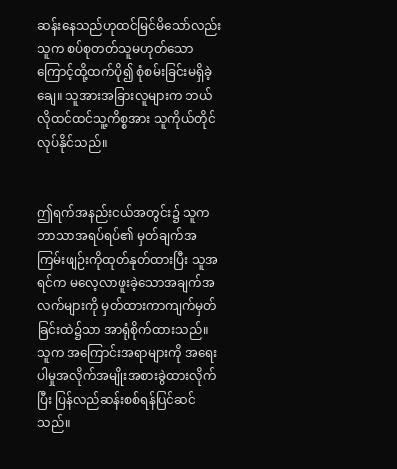ဆန်းနေသည်ဟုထင်မြင်မိသော်လည်းသူက စပ်စုတတ်သူမဟုတ်သောကြောင့်ထို့ထက်ပို၍ စုံစမ်းခြင်းမရှိခဲ့ချေ။ သူအားအခြားလူများက ဘယ်လိုထင်ထင်သူ့ကိစ္စအား သူကိုယ်တိုင်လုပ်နိုင်သည်။


ဤရက်အနည်းငယ်အတွင်း၌ သူကဘာသာအရပ်ရပ်၏ မှတ်ချက်အကြမ်းဖျဉ်းကိုထုတ်နုတ်ထားပြီး သူအရင်က မလေ့လာဖူးခဲ့သောအချက်အလက်များကို မှတ်ထားကာကျက်မှတ်ခြင်းထဲ၌သာ အာရုံစိုက်ထားသည်။ သူက အကြောင်းအရာများကို အရေးပါမှုအလိုက်အမျိုးအစားခွဲထားလိုက်ပြီး ပြန်လည်ဆန်းစစ်ရန်ပြင်ဆင်သည်။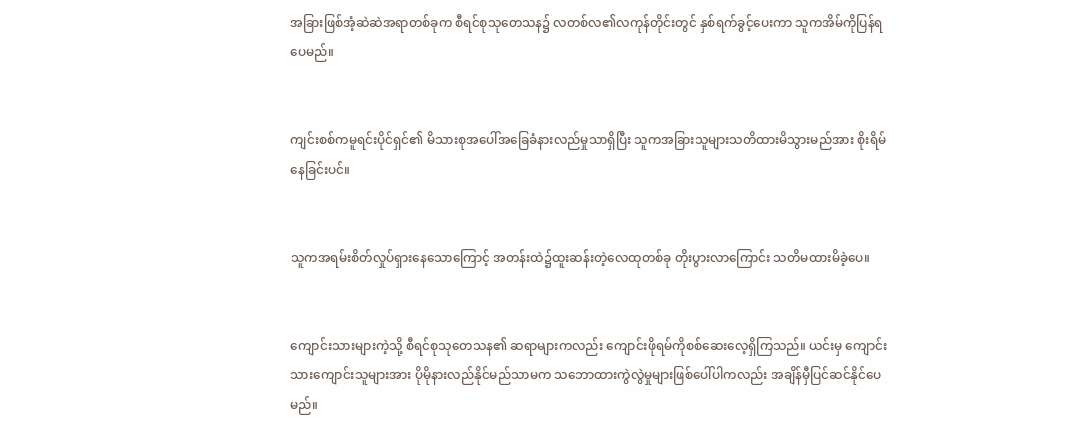အခြားဖြစ်အံ့ဆဲဆဲအရာတစ်ခုက စီရင်စုသုတေသန၌ လတစ်လ၏လကုန်တိုင်းတွင် နှစ်ရက်ခွင့်ပေးကာ သူကအိမ်ကိုပြန်ရပေမည်။


ကျင်းစစ်ကမူရင်းပိုင်ရှင်၏ မိသားစုအပေါ်အခြေခံနားလည်မှုသာရှိပြီး သူကအခြားသူများသတိထားမိသွားမည်အား စိုးရိမ်နေခြင်းပင်။


သူကအရမ်းစိတ်လှုပ်ရှားနေသောကြောင့် အတန်းထဲ၌ထူးဆန်းတဲ့လေထုတစ်ခု တိုးပွားလာကြောင်း သတိမထားမိခဲ့ပေ။


ကျောင်းသားများကဲ့သို့ စီရင်စုသုတေသန၏ ဆရာများကလည်း ကျောင်းဖိုရမ်ကိုစစ်ဆေးလေ့ရှိကြသည်။ ယင်းမှ ကျောင်းသားကျောင်းသူများအား ပိုမိုနားလည်နိုင်မည်သာမက သဘောထားကွဲလွဲမှုများဖြစ်ပေါ်ပါကလည်း အချိန်မှီပြင်ဆင်နိုင်ပေမည်။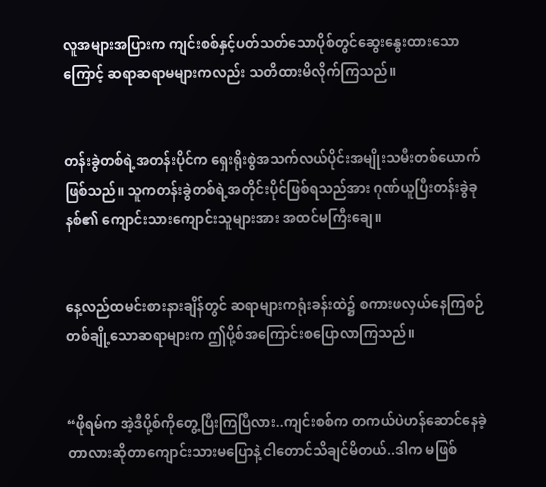လူအများအပြားက ကျင်းစစ်နှင့်ပတ်သတ်သောပိုစ်တွင်ဆွေးနွေးထားသောကြောင့် ဆရာဆရာမများကလည်း သတိထားမိလိုက်ကြသည်။


တန်းခွဲတစ်ရဲ့အတန်းပိုင်က ရှေးရိုးစွဲအသက်လယ်ပိုင်းအမျိုးသမီးတစ်ယောက်ဖြစ်သည်။ သူကတန်းခွဲတစ်ရဲ့အတိုင်းပိုင်ဖြစ်ရသည်အား ဂုဏ်ယူပြီးတန်းခွဲခုနစ်၏ ကျောင်းသားကျောင်းသူများအား အထင်မကြီးချေ။


နေ့လည်ထမင်းစားနားချိန်တွင် ဆရာများကရုံးခန်းထဲ၌ စကားဖလှယ်နေကြစဉ် တစ်ချို့သောဆရာများက ဤပို့စ်အကြောင်းစပြောလာကြသည်။


“ဖိုရမ်က အဲ့ဒီပို့စ်ကိုတွေ့ပြီးကြပြီလား..ကျင်းစစ်က တကယ်ပဲဟန်ဆောင်နေခဲ့တာလားဆိုတာကျောင်းသားမပြောနဲ့ ငါတောင်သိချင်မိတယ်..ဒါက မဖြစ်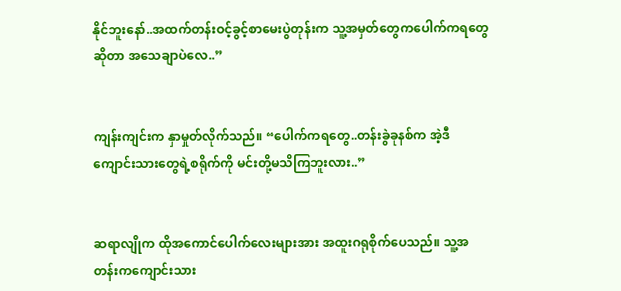နိုင်ဘူးနော်..အထက်တန်းဝင့်ခွင့်စာမေးပွဲတုန်းက သူ့အမှတ်တွေကပေါက်ကရတွေဆိုတာ အသေချာပဲလေ..”


ကျန်းကျင်းက နှာမှုတ်လိုက်သည်။ “ပေါက်ကရတွေ..တန်းခွဲခုနစ်က အဲ့ဒီကျောင်းသားတွေရဲ့စရိုက်ကို မင်းတို့မသိကြဘူးလား..”


ဆရာလျိုက ထိုအကောင်ပေါက်လေးများအား အထူးဂရုစိုက်ပေသည်။ သူ့အတန်းကကျောင်းသား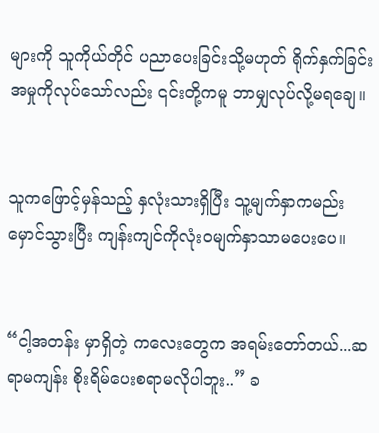များကို သူကိုယ်တိုင် ပညာပေးခြင်းသို့မဟုတ် ရိုက်နှက်ခြင်းအမှုကိုလုပ်သော်လည်း ၎င်းတို့ကမူ ဘာမျှလုပ်လို့မရချေ။


သူကဖြောင့်မှန်သည့် နှလုံးသားရှိပြီး သူ့မျက်နှာကမည်းမှောင်သွားပြီး ကျန်းကျင်ကိုလုံးဝမျက်နှာသာမပေးပေ။


“ငါ့အတန်း မှာရှိတဲ့ ကလေးတွေက အရမ်းတော်တယ်...ဆရာမကျန်း စိုးရိမ်ပေးစရာမလိုပါဘူး..” ခ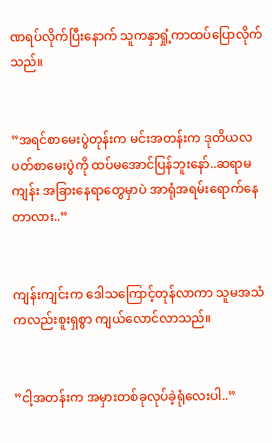ဏရပ်လိုက်ပြီးနောက် သူကနှာရှုံ့ကာထပ်ပြောလိုက်သည်။


”အရင်စာမေးပွဲတုန်းက မင်းအတန်းက ဒုတိယလပတ်စာမေးပွဲကို ထပ်မအောင်ပြန်ဘူးနော်..ဆရာမကျန်း အခြားနေရာတွေမှာပဲ အာရုံအရမ်းရောက်နေတာလား..”


ကျန်းကျင်းက ဒေါသကြောင့်တုန်လာကာ သူမအသံကလည်းစူးရှစွာ ကျယ်လောင်လာသည်။


”ငါ့အတန်းက အမှားတစ်ခုလုပ်ခဲ့ရုံလေးပါ..”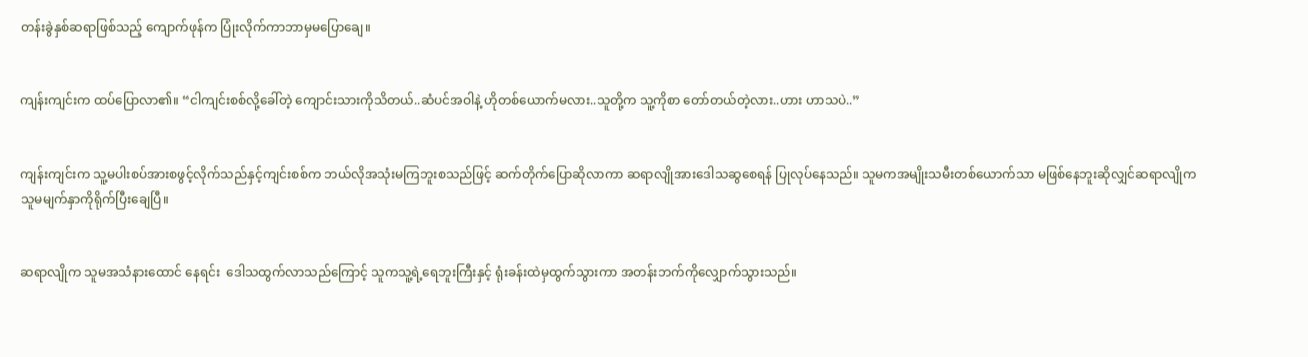တန်းခွဲနှစ်ဆရာဖြစ်သည့် ကျောက်ဖုန်က ပြုံးလိုက်ကာဘာမှမပြောချေ။


ကျန်းကျင်းက ထပ်ပြောလာ၏။ “ငါကျင်းစစ်လို့ခေါ်တဲ့ ကျောင်းသားကိုသိတယ်..ဆံပင်အဝါနဲ့ ဟိုတစ်ယောက်မလား..သူတို့က သူ့ကိုစာ‌ တော်တယ်တဲ့လား..ဟား ဟာသပဲ..”


ကျန်းကျင်းက သူ့မပါးစပ်အားစဖွင့်လိုက်သည်နှင့်ကျင်းစစ်က ဘယ်လိုအသုံးမကြဘူးစသည်ဖြင့် ဆက်တိုက်ပြောဆိုလာကာ ဆရာလျိုအားဒေါသဆွစေရန် ပြုလုပ်နေသည်။ သူမကအမျိုးသမီးတစ်ယောက်သာ မဖြစ်နေဘူးဆိုလျှင်ဆရာလျိုက သူမမျက်နှာကိုရိုက်ပြီးချေပြီ။


ဆရာလျိုက သူမအသံနားထောင်‌ နေရင်း‌ ‌ ‌ဒေါသထွက်လာသည်ကြောင့် သူကသူ့ရဲ့ရေဘူးကြီးနှင့် ရုံးခန်းထဲမှထွက်သွားကာ အတန်းဘက်ကိုလျှောက်သွားသည်။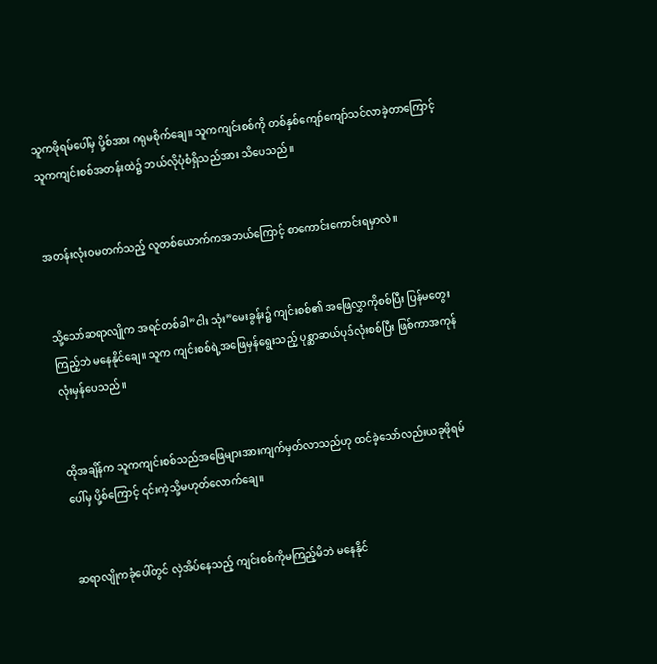သူကဖိုရမ်ပေါ်မှ ပို့စ်အား ဂရုမစိုက်ချေ။ သူကကျင်းစစ်ကို တစ်နှစ်ကျော်ကျော်သင်လာခဲ့တာကြောင့် သူကကျင်းစစ်အတန်းထဲ၌ ဘယ်လိုပုံစံရှိသည်အား သိပေသည်။


အတန်းလုံးဝမတက်သည့် လူတစ်ယောက်ကအဘယ်ကြောင့် စာကောင်းကောင်းရမှာလဲ။


သို့သော်ဆရာလျိုက အရင်တစ်ခါ”ငါး သုံး”မေးခွန်း၌ ကျင်းစစ်၏ အဖြေလွှာကိုစစ်ပြီး ပြန်မတွေးကြည့်ဘဲ မနေနိုင်ချေ။ သူက ကျင်းစစ်ရဲ့အဖြေမှန်ရွေးသည့် ပုစ္ဆာဆယ်ပုဒ်လုံးစစ်ပြီး ဖြစ်ကာအကုန်လုံးမှန်ပေသည်။


ထိုအချိန်က သူကကျင်းစစ်သည်အဖြေများအားကျက်မှတ်လာသည်ဟု ထင်ခဲ့သော်လည်းယခုဖိုရမ်ပေါ်မှ ပို့စ်ကြောင့် ၎င်းကဲ့သို့မဟုတ်လောက်‌ချေ။


ဆရာလျိုကခုံပေါ်တွင် လှဲအိပ်နေသည့် ကျင်းစစ်ကိုမကြည့်မိဘဲ မနေနိုင်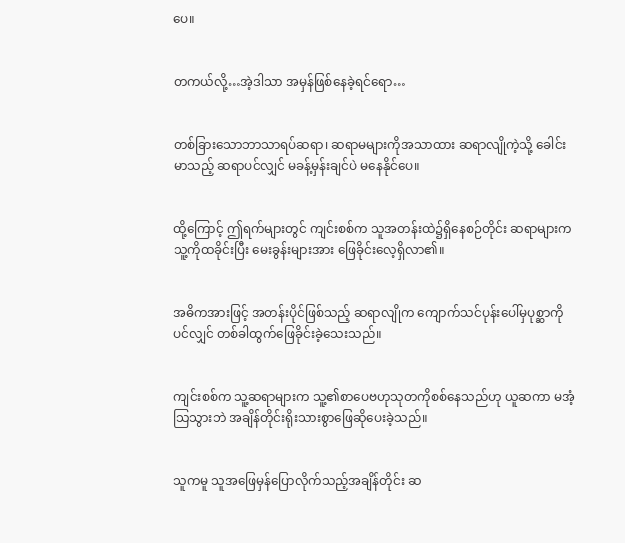ပေ။


တကယ်လို့…အဲ့ဒါသာ အမှန်ဖြစ်နေခဲ့ရင်ရော…


တစ်ခြားသောဘာသာရပ်ဆရာ၊ ဆရာမများကိုအသာထား ဆရာလျိုကဲ့သို့ ခေါင်းမာသည့် ဆရာပင်လျှင် မခန့်မှန်းချင်ပဲ မနေနိုင်ပေ။


ထို့ကြောင့် ဤရက်များတွင် ကျင်းစစ်က သူအတန်းထဲ၌ရှိနေစဉ်တိုင်း ဆရာများက သူ့ကိုထခိုင်းပြီး မေးခွန်းများအား ဖြေခိုင်းလေ့ရှိလာ၏။


အဓိကအားဖြင့် အတန်းပိုင်ဖြစ်သည့် ဆရာလျိုက ကျောက်သင်ပုန်းပေါ်မှပုစ္ဆာကိုပင်လျှင် တစ်ခါထွက်ဖြေခိုင်းခဲ့သေးသည်။


ကျင်းစစ်က သူ့ဆရာများက သူ့၏စာပေဗဟုသုတကိုစစ်နေသည်ဟု ယူဆကာ မအံ့သြသွားဘဲ အချိန်တိုင်းရိုးသားစွာဖြေဆိုပေးခဲ့သည်။


သူကမူ သူအဖြေမှန်ပြောလိုက်သည့်အချိန်တိုင်း ဆ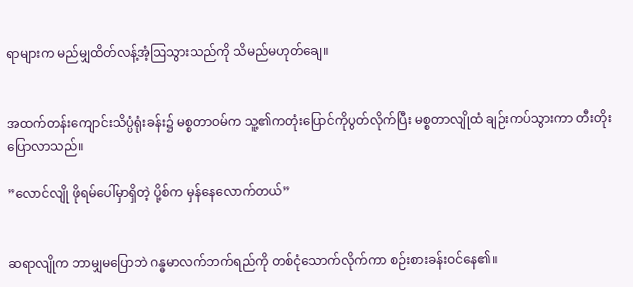ရာများက မည်မျှထိတ်လန့်အံ့ဩသွားသည်ကို သိမည်မဟုတ်ချေ။


အထက်တန်းကျောင်းသိပ္ပံရုံးခန်း၌ မစ္စတာဝမ်က သူ့၏ကတုံးပြောင်ကိုပွတ်လိုက်ပြီး မစ္စတာလျိုထံ ချဉ်းကပ်သွားကာ တီးတိုးပြောလာသည်။

”လောင်လျို ဖိုရမ်ပေါ်မှာရှိတဲ့ ပို့စ်က မှန်နေလောက်တယ်”


ဆရာလျိုက ဘာမျှမပြောဘဲ ဂန္ဓမာလက်ဘက်ရည်ကို တစ်ငုံသောက်လိုက်ကာ စဉ်းစားခန်းဝင်နေ၏။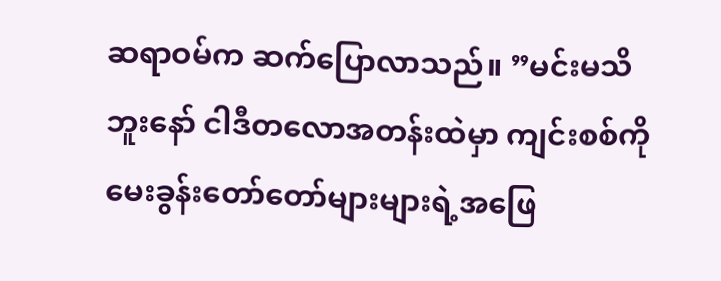ဆရာဝမ်က ဆက်ပြောလာသည်။ ”မင်းမသိဘူးနော် ငါဒီတလောအတန်းထဲမှာ ကျင်းစစ်ကိုမေးခွန်းတော်တော်များများရဲ့အဖြေ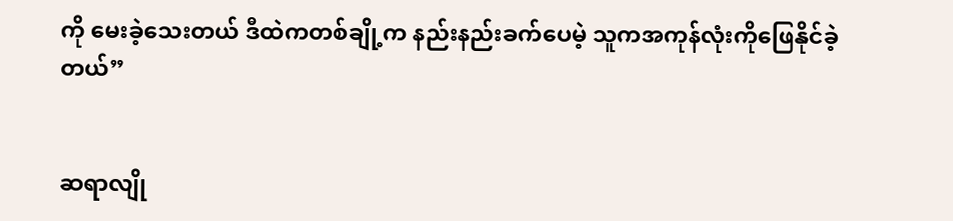ကို မေးခဲ့သေးတယ် ဒီထဲကတစ်ချို့က နည်းနည်းခက်ပေမဲ့ သူကအကုန်လုံးကိုဖြေနိုင်ခဲ့တယ်”


ဆရာလျို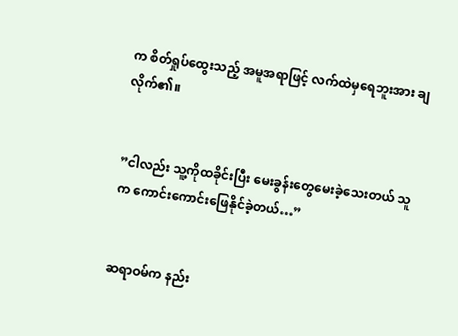က စိတ်ရှုပ်ထွေးသည့် အမူအရာဖြင့် လက်ထဲမှရေဘူးအား ချလိုက်၏။


”ငါလည်း သူ့ကိုထခိုင်းပြီး မေးခွန်းတွေမေးခဲ့သေးတယ် သူက ကောင်းကောင်းဖြေနိုင်ခဲ့တယ်…”


ဆရာဝမ်က နည်း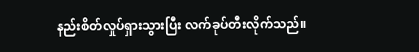နည်းစိတ်လှုပ်ရှားသွားပြီး လက်ခုပ်တီးလိုက်သည်။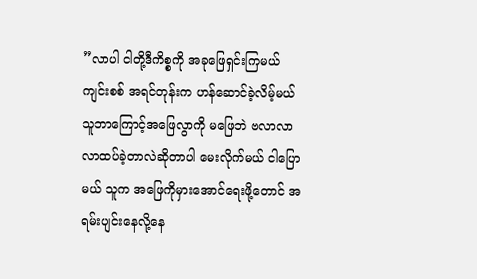”လာပါ ငါတို့ဒီကိစ္စကို အခုဖြေရှင်းကြမယ် ကျင်းစစ် အရင်တုန်းက ဟန်ဆောင်ခဲ့လိမ့်မယ် သူဘာကြောင့်အဖြေလွာကို မဖြေဘဲ ဗလာလာလာထပ်ခဲ့တာလဲဆိုတာပါ မေးလိုက်မယ် ငါပြောမယ် သူက အဖြေကိုမှားအောင်ရေးဖို့တောင် အရမ်းပျင်းနေလို့နေ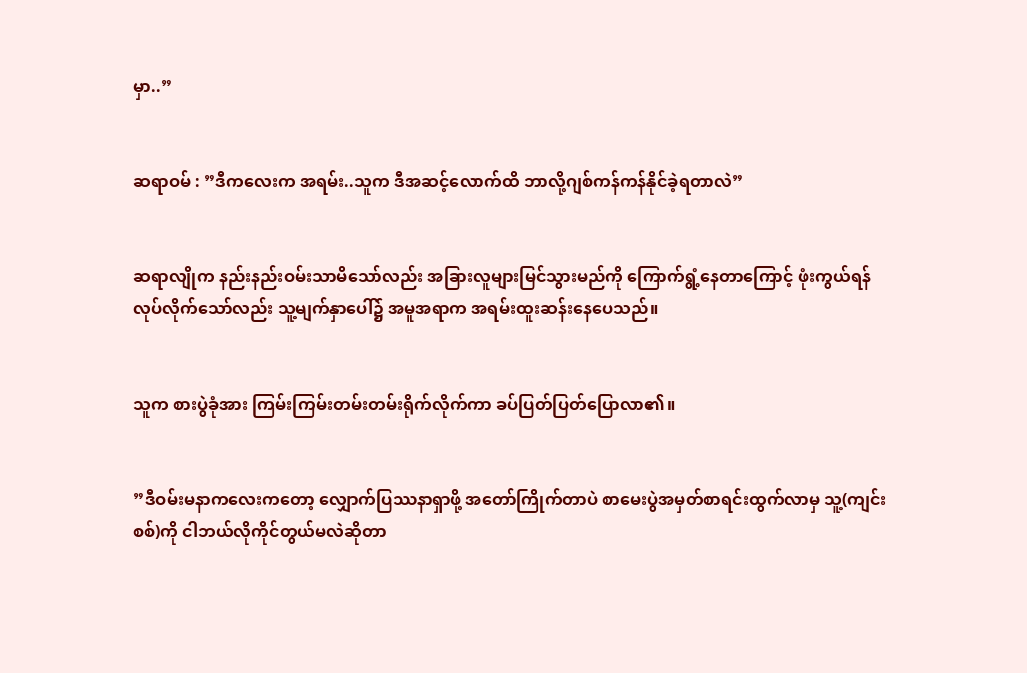မှာ..”


ဆရာဝမ် : ”ဒီကလေးက အရမ်း..သူက ဒီအဆင့်လောက်ထိ ဘာလို့ဂျစ်ကန်ကန်နိုင်ခဲ့ရတာလဲ”


ဆရာလျိုက နည်းနည်းဝမ်းသာမိသော်လည်း အခြားလူများမြင်သွားမည်ကို ကြောက်ရွံ့နေတာကြောင့် ဖုံးကွယ်ရန်လုပ်လိုက်သော်လည်း သူ့မျက်နှာပေါ်၌ အမူအရာက အရမ်းထူးဆန်းနေပေသည်။


သူက စားပွဲခုံအား ကြမ်းကြမ်းတမ်းတမ်းရိုက်လိုက်ကာ ခပ်ပြတ်ပြတ်ပြောလာ၏။


”ဒီဝမ်းမနာကလေးကတော့ လျှောက်ပြဿနာရှာဖို့ အတော်ကြိုက်တာပဲ စာမေးပွဲအမှတ်စာရင်းထွက်လာမှ သူ့(ကျင်းစစ်)ကို ငါဘယ်လိုကိုင်တွယ်မလဲဆိုတာ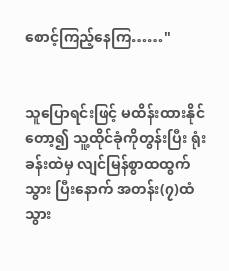စောင့်ကြည့်နေကြ……"


သူပြောရင်းဖြင့် မထိန်းထားနိုင်တော့၍ သူ့ထိုင်ခုံကိုတွန်းပြီး ရုံးခန်းထဲမှ လျင်မြန်စွာထထွက်သွား ပြီးနောက် အတန်း(၇)ထံသွား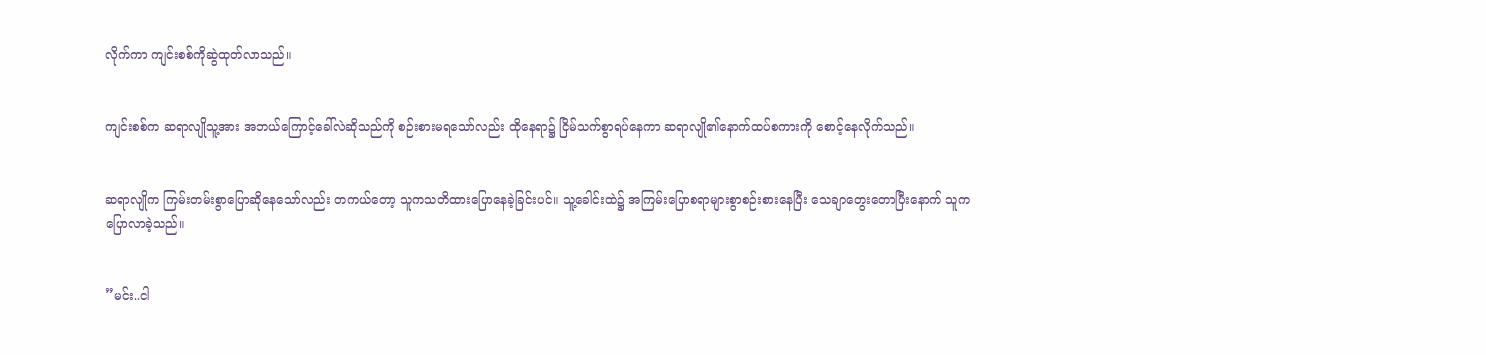လိုက်ကာ ကျင်းစစ်ကိုဆွဲထုတ်လာသည်။


ကျင်းစစ်က ဆရာလျိုသူ့အား အဘယ်ကြောင့်ခေါ်လဲဆိုသည်ကို စဉ်းစားမရသော်လည်း ထိုနေရာ၌ ငြိမ်သက်စွာရပ်နေကာ ဆရာလျို၏နောက်ထပ်စကားကို စောင့်နေလိုက်သည်။


ဆရာလျိုက ကြမ်းတမ်းစွာပြောဆိုနေသော်လည်း တကယ်တော့ သူကသတိထားပြောနေခဲ့ခြင်းပင်။ သူ့ခေါင်းထဲ၌ အကြမ်းပြောစရာများစွာစဉ်းစားနေပြီး သေချာတွေးတောပြီးနောက် သူကပြောလာခဲ့သည်။


”မင်း..ငါ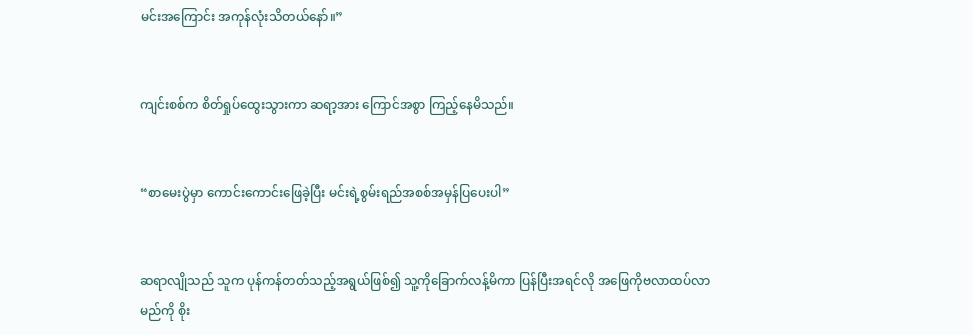မင်းအကြောင်း အကုန်လုံးသိတယ်နော်။”


ကျင်းစစ်က စိတ်ရှုပ်ထွေးသွားကာ ဆရာ့အား ကြောင်အစွာ ကြည့်နေမိသည်။


“စာမေးပွဲမှာ ကောင်းကောင်းဖြေခဲ့ပြီး မင်းရဲ့စွမ်းရည်အစစ်အမှန်ပြပေးပါ”


ဆရာလျိုသည် သူက ပုန်ကန်တတ်သည့်အရွယ်ဖြစ်၍ သူ့ကိုခြောက်လန့်မိကာ ပြန်ပြီးအရင်လို အဖြေကိုဗလာထပ်လာမည်ကို စိုး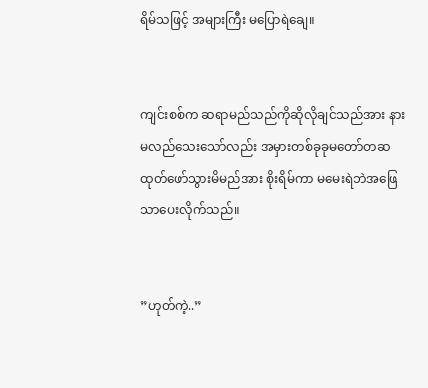ရိမ်သဖြင့် အများကြီး မပြောရဲချေ။


ကျင်းစစ်က ဆရာမည်သည်ကိုဆိုလိုချင်သည်အား နားမလည်သေးသော်လည်း အမှားတစ်ခုခုမတော်တဆထုတ်ဖော်သွားမိမည်အား စိုးရိမ်ကာ မမေးရဲဘဲအဖြေသာပေးလိုက်သည်။


”ဟုတ်ကဲ့..”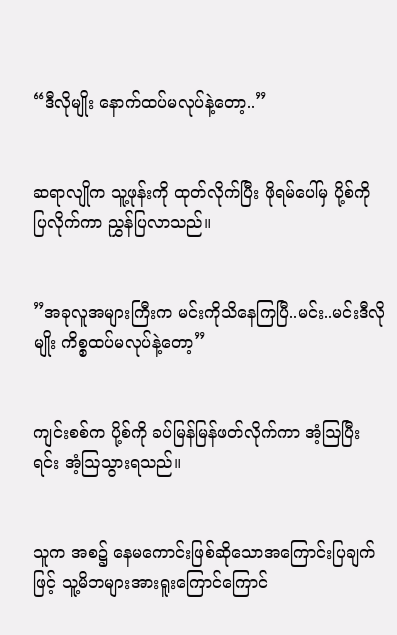“ဒီလိုမျိုး နောက်ထပ်မလုပ်နဲ့တော့..”


ဆရာလျိုက သူ့ဖုန်းကို ထုတ်လိုက်ပြီး ဖိုရမ်ပေါ်မှ ပို့စ်ကို ပြလိုက်ကာ ညွှန်ပြလာသည်။


”အခုလူအများကြီးက မင်းကိုသိနေကြပြီ..မင်း..မင်းဒီလိုမျိုး ကိစ္စထပ်မလုပ်နဲ့တော့”


ကျင်းစစ်က ပို့စ်ကို ခပ်မြန်မြန်ဖတ်လိုက်ကာ အံ့ဩပြီးရင်း အံ့ဩသွားရသည်။


သူက အစ၌ နေမကောင်းဖြစ်ဆိုသောအကြောင်းပြချက်ဖြင့် သူ့မိဘများအားရူးကြောင်ကြောင်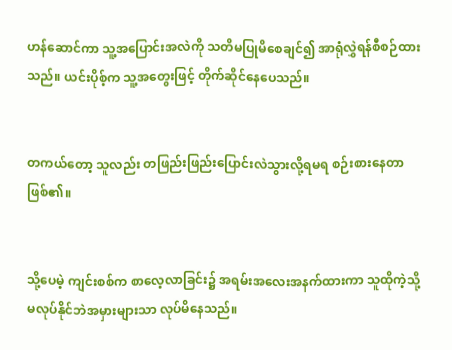ဟန်ဆောင်ကာ သူ့အပြောင်းအလဲကို သတိမပြုမိစေချင်၍ အာရုံလွှဲရန်စီစဉ်ထားသည်။ ယင်းပိုစ့်က သူ့အတွေးဖြင့် တိုက်ဆိုင်နေပေသည်။


တကယ်တော့ သူလည်း တဖြည်းဖြည်းပြောင်းလဲသွားလို့ရမရ စဉ်းစားနေတာဖြစ်၏။


သို့ပေမဲ့ ကျင်းစစ်က စာလေ့လာခြင်း၌ အရမ်းအလေးအနက်ထားကာ သူထိုကဲ့သို့ မလုပ်နိုင်ဘဲအမှားများသာ လုပ်မိနေသည်။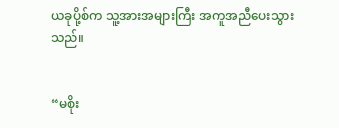ယခုပို့စ်က သူ့အားအများကြီး အကူအညီပေးသွားသည်။


“မစိုး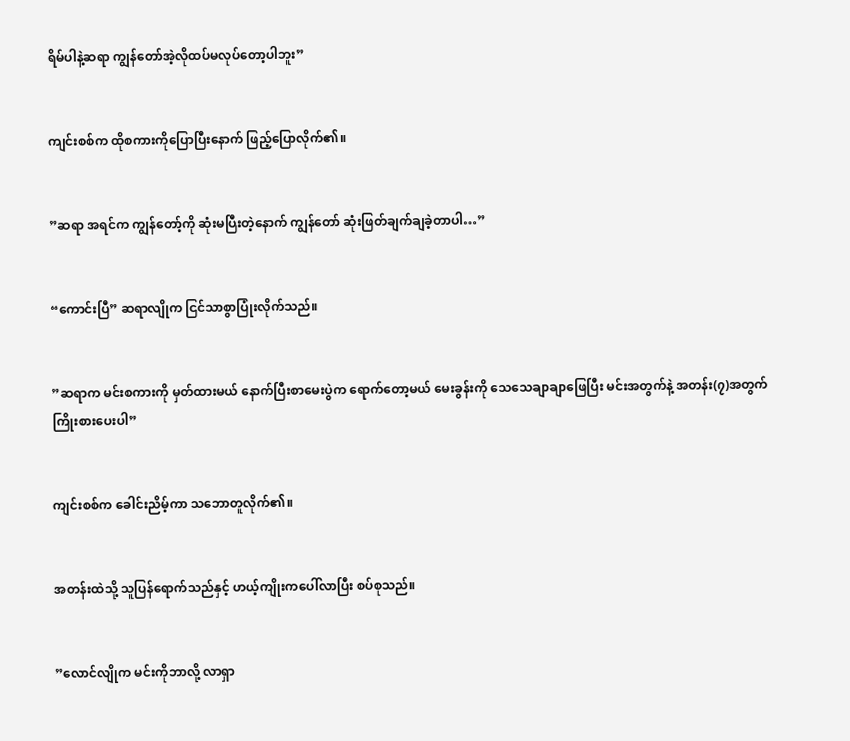ရိမ်ပါနဲ့ဆရာ ကျွန်တော်အဲ့လိုထပ်မလုပ်တော့ပါဘူး”


ကျင်းစစ်က ထိုစကားကိုပြောပြီးနောက် ဖြည့်ပြောလိုက်၏။


”ဆရာ အရင်က ကျွန်တော့်ကို ဆုံးမပြီးတဲ့နောက် ကျွန်တော် ဆုံးဖြတ်ချက်ချခဲ့တာပါ…”


“ကောင်းပြီ” ဆရာလျိုက ငြင်သာစွာပြုံးလိုက်သည်။


”ဆရာက မင်းစကားကို မှတ်ထားမယ် နောက်ပြီးစာမေးပွဲက ရောက်တော့မယ် မေးခွန်းကို သေသေချာချာဖြေပြီး မင်းအတွက်နဲ့ အတန်း(၇)အတွက် ကြိုးစားပေးပါ”


ကျင်းစစ်က ခေါင်းညိမ့်ကာ သဘောတူလိုက်၏။


အတန်းထဲသို့ သူပြန်ရောက်သည်နှင့် ဟယ့်ကျိုးကပေါ်လာပြီး စပ်စုသည်။


”လောင်လျိုက မင်းကိုဘာလို့ လာရှာ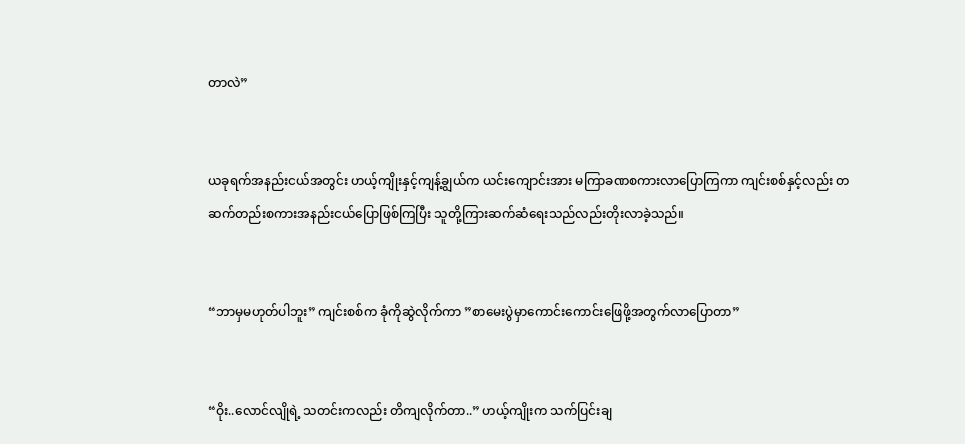တာလဲ”


ယခုရက်အနည်းငယ်အတွင်း ဟယ့်ကျိုးနှင့်ကျန့်ချွယ်က ယင်းကျောင်းအား မကြာခဏစကားလာပြောကြကာ ကျင်းစစ်နှင့်လည်း တဆက်တည်းစကားအနည်းငယ်ပြောဖြစ်ကြပြီး သူတို့ကြားဆက်ဆံရေးသည်လည်းတိုးလာခဲ့သည်။


“ဘာမှမဟုတ်ပါဘူး” ကျင်းစစ်က ခုံကိုဆွဲလိုက်ကာ ”စာမေးပွဲမှာကောင်းကောင်းဖြေဖို့အတွက်လာပြောတာ”


“ဝိုး..လောင်လျိုရဲ့ သတင်းကလည်း တိကျလိုက်တာ..” ဟယ့်ကျိုးက သက်ပြင်းချ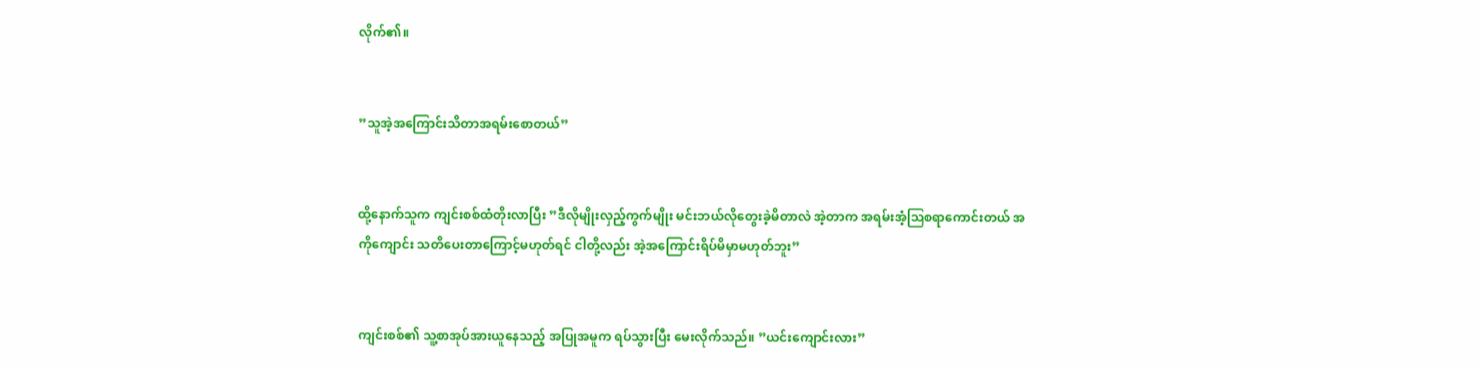လိုက်၏။


”သူအဲ့အကြောင်းသိတာအရမ်းစောတယ်”


ထို့နောက်သူက ကျင်းစစ်ထံတိုးလာပြီး ”ဒီလိုမျိုးလှည့်ကွက်မျိုး မင်းဘယ်လိုတွေးခဲ့မိတာလဲ အဲ့တာက အရမ်းအံ့ဩစရာကောင်းတယ် အကိုကျောင်း သတိပေးတာကြောင့်မဟုတ်ရင် ငါတို့လည်း အဲ့အကြောင်းရိပ်မိမှာမဟုတ်ဘူး”


ကျင်းစစ်၏ သူ့စာအုပ်အားယူနေသည့် အပြုအမူက ရပ်သွားပြီး မေးလိုက်သည်။ ”ယင်းကျောင်းလား”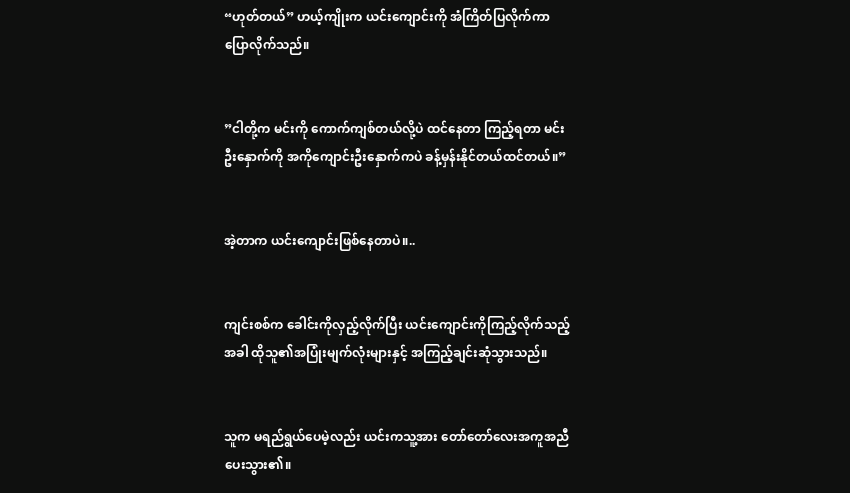“ဟုတ်တယ်” ဟယ့်ကျိုးက ယင်းကျောင်းကို အံကြိတ်ပြလိုက်ကာ ပြောလိုက်သည်။


”ငါတို့က မင်းကို ကောက်ကျစ်တယ်လို့ပဲ ထင်နေတာ ကြည့်ရတာ မင်းဦးနှောက်ကို အကိုကျောင်းဦးနှောက်ကပဲ ခန့်မှန်းနိုင်တယ်ထင်တယ်။”


အဲ့တာက ယင်းကျောင်းဖြစ်နေတာပဲ။..


ကျင်းစစ်က ခေါင်းကိုလှည့်လိုက်ပြီး ယင်းကျောင်းကိုကြည့်လိုက်သည့်အခါ ထိုသူ၏အပြုံးမျက်လုံးများနှင့် အကြည့်ချင်းဆုံသွားသည်။


သူက မရည်ရွယ်ပေမဲ့လည်း ယင်းကသူ့အား တော်တော်လေးအကူအညီပေးသွား၏။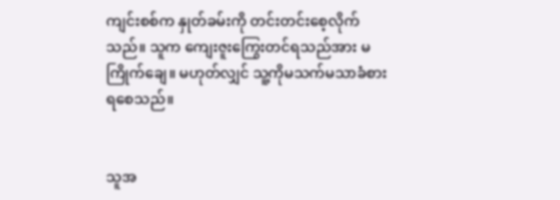ကျင်းစစ်က နှုတ်ခမ်းကို တင်းတင်းစေ့လိုက်သည်။ သူက ကျေးဇူးကြွေးတင်ရသည်အား မကြိုက်ချေ။ မဟုတ်လျှင် သူ့ကိုမသက်မသာခံစားရစေသည်။


သူအ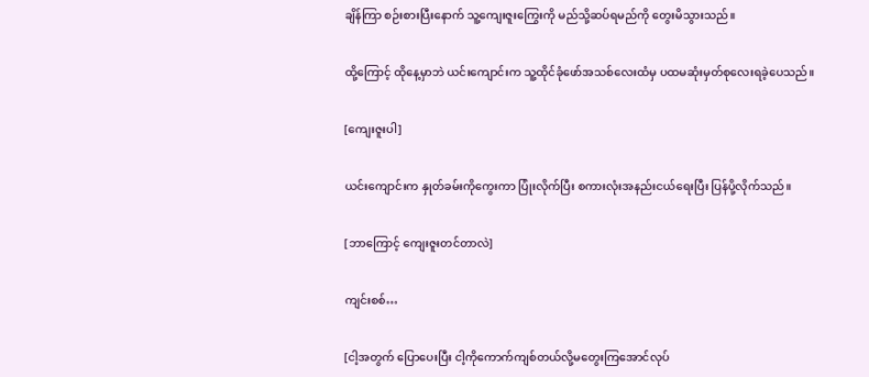ချိန်ကြာ စဉ်းစားပြီးနောက် သူ့ကျေးဇူးကြွေးကို မည်သို့ဆပ်ရမည်ကို တွေးမိသွားသည်။


ထို့ကြောင့် ထိုနေ့မှာဘဲ ယင်းကျောင်းက သူ့ထိုင်ခုံဖော်အသစ်လေးထံမှ ပထမဆုံးမှတ်စုလေးရခဲ့ပေသည်။


[ကျေးဇူးပါ]


ယင်းကျောင်းက နှုတ်ခမ်းကိုကွေးကာ ပြုံးလိုက်ပြီး စကားလုံးအနည်းငယ်ရေးပြီး ပြန်ပို့လိုက်သည်။


[ဘာကြောင့် ကျေးဇူးတင်တာလဲ]


ကျင်းစစ်…


[ငါ့အတွက် ပြောပေးပြီး ငါ့ကိုကောက်ကျစ်တယ်လို့မတွေးကြအောင်လုပ်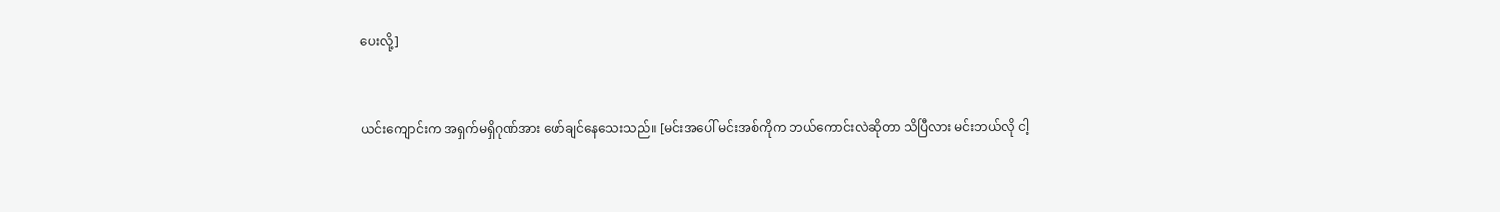ပေးလို့]


ယင်းကျောင်းက အရှက်မရှိဂုဏ်အား ဖော်ချင်နေသေးသည်။ [မင်းအပေါ် မင်းအစ်ကိုက ဘယ်ကောင်းလဲဆိုတာ သိပြီလား မင်းဘယ်လို ငါ့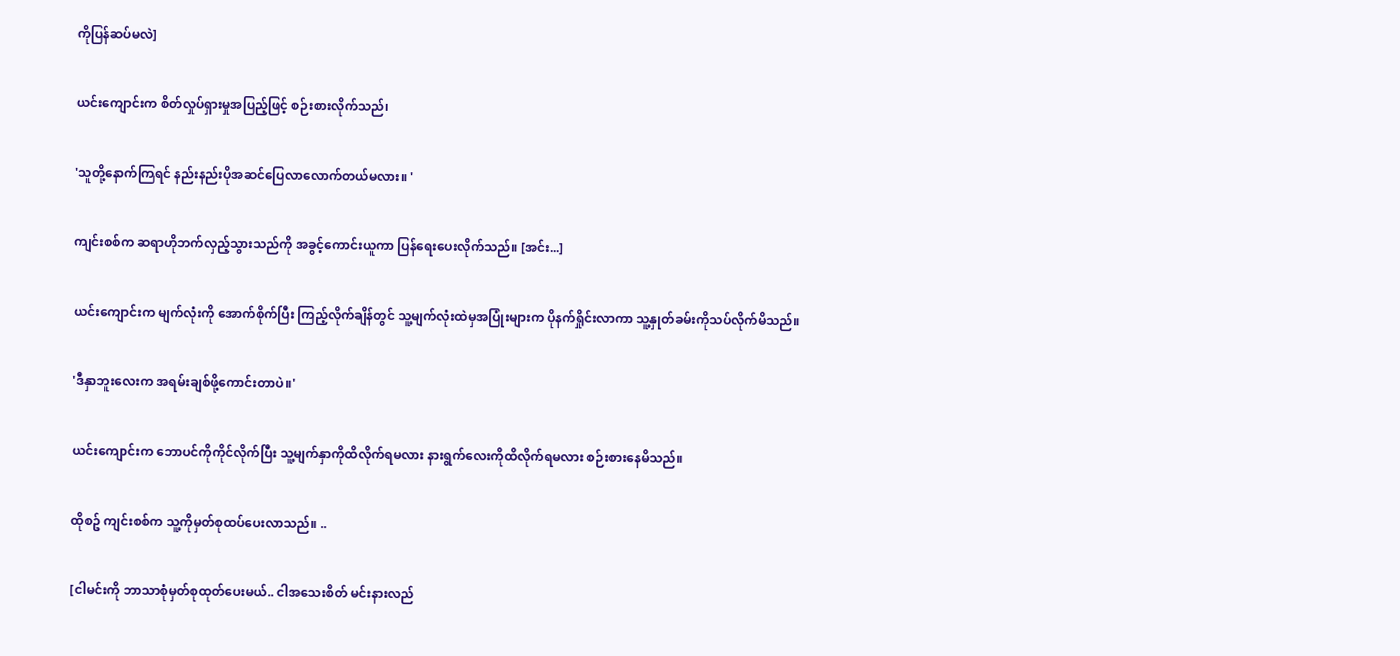ကိုပြန်ဆပ်မလဲ]


ယင်းကျောင်းက စိတ်လှုပ်ရှားမှုအပြည့်ဖြင့် စဉ်းစားလိုက်သည်၊


'သူတို့နောက်ကြရင် နည်းနည်းပိုအဆင်ပြေလာလောက်တယ်မလား။ '


ကျင်းစစ်က ဆရာဟိုဘက်လှည့်သွားသည်ကို အခွင့်ကောင်းယူကာ ပြန်ရေးပေးလိုက်သည်။ [အင်း...]


ယင်းကျောင်းက မျက်လုံးကို အောက်စိုက်ပြီး ကြည့်လိုက်ချိန်တွင် သူ့မျက်လုံးထဲမှအပြုံးများက ပိုနက်ရှိုင်းလာကာ သူ့နှုတ်ခမ်းကိုသပ်လိုက်မိသည်။


'ဒီနှာဘူးလေးက အရမ်းချစ်ဖို့ကောင်းတာပဲ။'


ယင်းကျောင်းက ဘောပင်ကိုကိုင်လိုက်ပြီး သူ့မျက်နှာကိုထိလိုက်ရမလား နားရွက်လေးကိုထိလိုက်ရမလား စဉ်းစားနေမိသည်။


ထိုစဥ် ကျင်းစစ်က သူ့ကိုမှတ်စုထပ်ပေးလာသည်။ ..


[ငါမင်းကို ဘာသာစုံမှတ်စုထုတ်ပေးမယ်.. ငါအသေးစိတ် မင်းနားလည်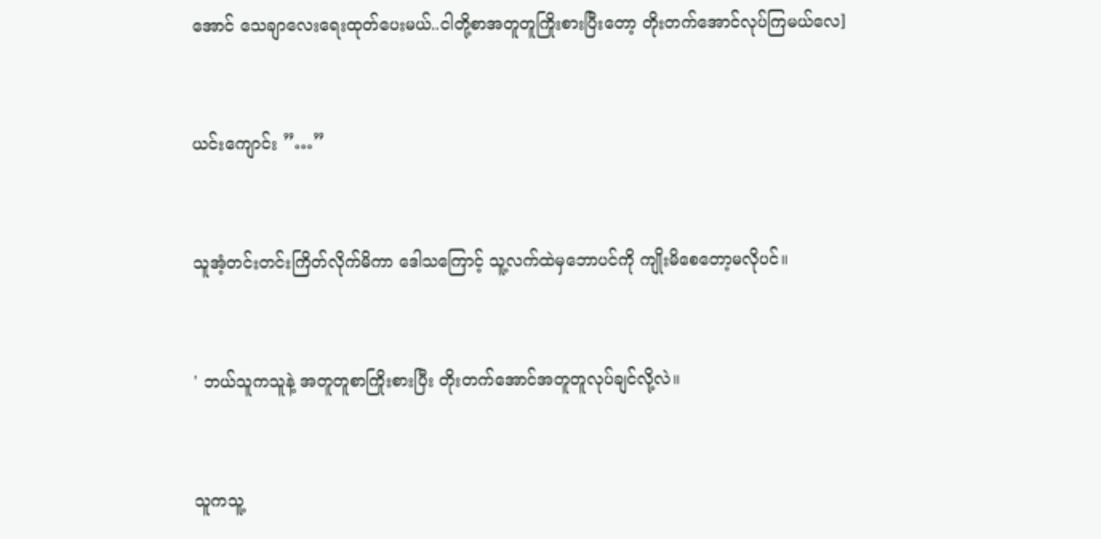အောင် သေချာလေးရေးထုတ်ပေးမယ်..ငါတို့စာအတူတူကြိုးစားပြီးတော့ တိုးတက်အောင်လုပ်ကြမယ်လေ]


ယင်းကျောင်း ”…”


သူအံ့တင်းတင်းကြိတ်လိုက်မိကာ ဒေါသကြောင့် သူ့လက်ထဲမှဘောပင်ကို ကျိုးမိစေတော့မလိုပင်။


' ဘယ်သူကသူနဲ့ အတူတူစာကြိုးစားပြီး တိုးတက်အောင်အတူတူလုပ်ချင်လို့လဲ။


သူကသူ့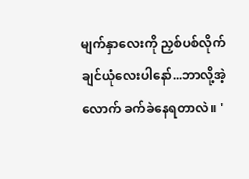မျက်နှာလေးကို ညှစ်ပစ်လိုက်ချင်ယုံလေးပါနော်...ဘာလို့အဲ့လောက် ခက်ခဲနေရတာလဲ။ '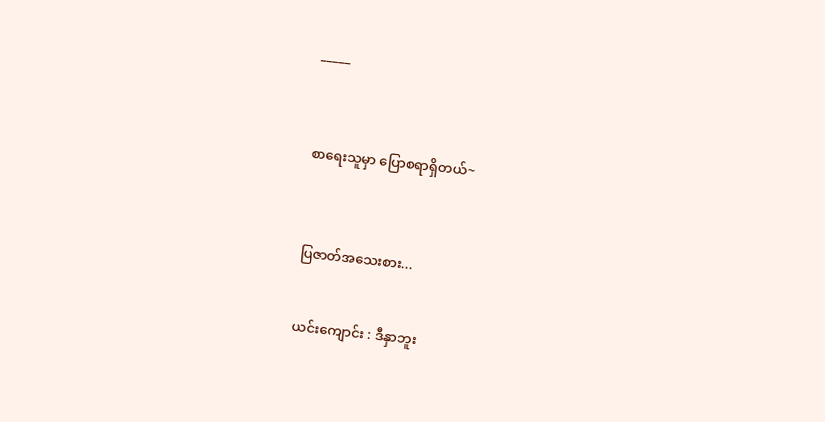_____



စာရေးသူမှာ ပြောစရာရှိတယ်~



ပြဇာတ်အသေးစား...


ယင်းကျောင်း : ဒီနှာဘူး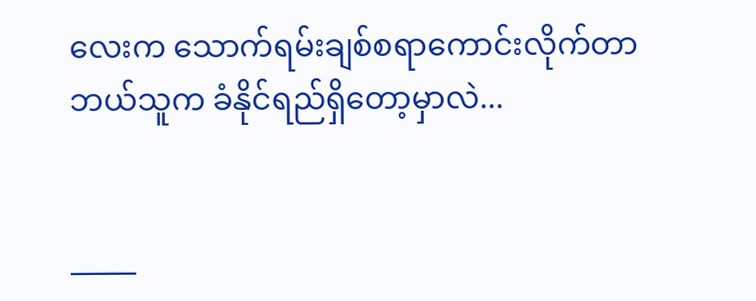လေးက သောက်ရမ်းချစ်စရာကောင်းလိုက်တာ ဘယ်သူက ခံနိုင်ရည်ရှိတော့မှာလဲ...


_____